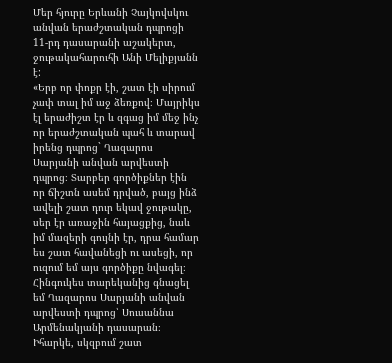Մեր հյուրը Երևանի Չայկովսկու անվան երաժշտական դպրոցի 11-րդ դասարանի աշակերտ, ջութակահարուհի Անի Մելիքյանն է:
«Երբ որ փոքր էի, շատ էի սիրում չափ տալ իմ աջ ձեռքով։ Մայրիկս էլ երաժիշտ էր և զգաց իմ մեջ ինչ որ երաժշտական պահ և տարավ իրենց դպրոց` Ղազարոս Սարյանի անվան արվեստի դպրոց։ Տարբեր գործիքներ էին որ ճիշտն ասեմ դրված, բայց ինձ ավելի շատ դուր եկավ ջութակը, սեր էր առաջին հայացքից, նաև իմ մազերի գույնի էր, դրա համար ես շատ հավանեցի ու ասեցի, որ ուզում եմ այս գործիքը նվագել։ Հինգուկես տարեկանից գնացել եմ Ղազարոս Սարյանի անվան արվեստի դպրոց՝ Սուսաննա Արմենակյանի դասարան։ Իհարկե, սկզբում շատ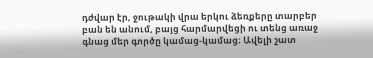դժվար էր, ջութակի վրա երկու ձեռքերը տարբեր բան են անում, բայց հարմարվեցի ու տենց առաջ գնաց մեր գործը կամաց-կամաց։ Ավելի շատ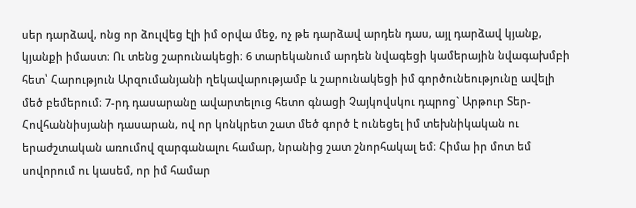սեր դարձավ, ոնց որ ձուլվեց էլի իմ օրվա մեջ, ոչ թե դարձավ արդեն դաս, այլ դարձավ կյանք, կյանքի իմաստ։ Ու տենց շարունակեցի։ 6 տարեկանում արդեն նվագեցի կամերային նվագախմբի հետ՝ Հարություն Արզումանյանի ղեկավարությամբ և շարունակեցի իմ գործունեությունը ավելի մեծ բեմերում։ 7-րդ դասարանը ավարտելուց հետո գնացի Չայկովսկու դպրոց` Արթուր Տեր-Հովհաննիսյանի դասարան, ով որ կոնկրետ շատ մեծ գործ է ունեցել իմ տեխնիկական ու երաժշտական առումով զարգանալու համար, նրանից շատ շնորհակալ եմ։ Հիմա իր մոտ եմ սովորում ու կասեմ, որ իմ համար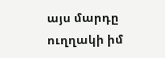այս մարդը ուղղակի իմ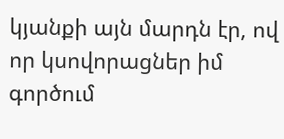կյանքի այն մարդն էր, ով որ կսովորացներ իմ գործում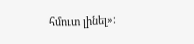հմուտ լինել»։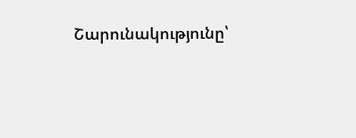Շարունակությունը՝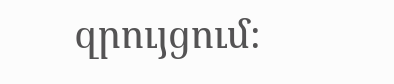զրույցում։